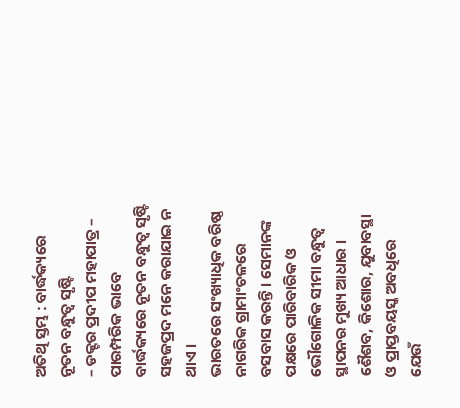ଅତିଥି ସ୍ତମ୍ଭ : ବାର୍ଦ୍ଧକ୍ୟରେ ନୂତନ ବନ୍ଧୁତ୍ୱ ସୃଷ୍ଟି
– ଡକ୍ଟର ପ୍ରଦୀପ ମହାପାତ୍ର –
ପାରମ୍ପରିକ ଭାବେ ବାର୍ଦ୍ଧକ୍ୟରେ ନୂତନ ବନ୍ଧୁତ୍ୱ ସୃଷ୍ଟି ସହଜପ୍ରଦ ମନେ କରାଯାଇ ନ ଥାଏ ।
ଭାରତରେ ସଂଖ୍ୟାଧିକ ବରିଷ୍ଠ ନାଗରିକ ଗ୍ରାମାଂଚଳରେ ବସବାସ କରନ୍ତି । ସେମାନଙ୍କ ପକ୍ଷରେ ପାରିବାରିକ ଓ ଭୌଗୋଳିକ ସୀମା ବନ୍ଧୁତ୍ୱ ସ୍ଥାପନର ମୁଖ୍ୟ ଆଧାର । ଶୈଶବ, କିଶୋର, ଯୁବାବସ୍ଥା ଓ ପ୍ରାପ୍ତବୟସ୍କ ଅବଧିରେ ଯେଉଁ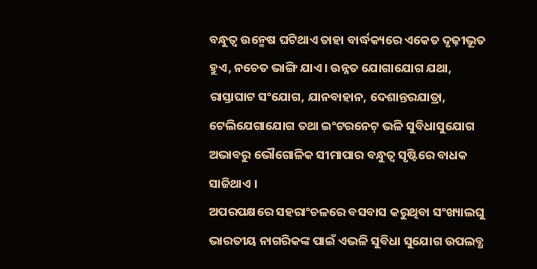ବନ୍ଧୁତ୍ୱ ଉନ୍ମେଷ ଘଟିଥାଏ ତାହା ବାର୍ଦ୍ଧକ୍ୟରେ ଏକେତ ଦୃଢ଼ୀଭୂତ ହୁଏ, ନଚେତ ଭାଙ୍ଗି ଯାଏ । ଉନ୍ନତ ଯୋଗାଯୋଗ ଯଥା, ରାସ୍ତାଘାଟ ସଂଯୋଗ, ଯାନବାହାନ, ଦେଶାନ୍ତରଯାତ୍ରା, ଟେଲିଯେଗାଯୋଗ ତଥା ଇଂଟରନେଟ୍ ଭଳି ସୁବିଧାସୁଯୋଗ ଅଭାବରୁ ଭୌଗୋଳିକ ସୀମାପାର ବନ୍ଧୁତ୍ୱ ସୃଷ୍ଟିରେ ବାଧକ ସାଜିଥାଏ ।
ଅପରପକ୍ଷରେ ସହରାଂଚଳରେ ବସବାସ କରୁଥିବା ସଂଖ୍ୟାଲଘୁ ଭାରତୀୟ ନାଗରିକଙ୍କ ପାଇଁ ଏଭଳି ସୁବିଧା ସୁଯୋଗ ଉପଲବ୍ଧ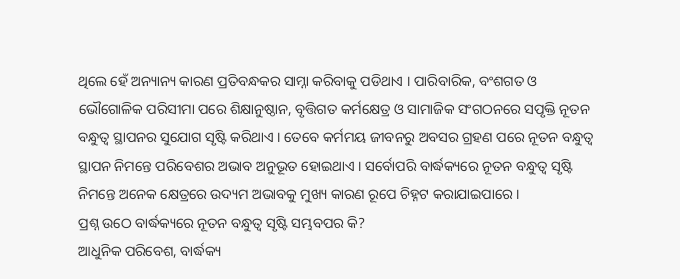ଥିଲେ ହେଁ ଅନ୍ୟାନ୍ୟ କାରଣ ପ୍ରତିବନ୍ଧକର ସାମ୍ନା କରିବାକୁ ପଡିଥାଏ । ପାରିବାରିକ, ବଂଶଗତ ଓ ଭୌଗୋଳିକ ପରିସୀମା ପରେ ଶିକ୍ଷାନୁଷ୍ଠାନ, ବୃତ୍ତିଗତ କର୍ମକ୍ଷେତ୍ର ଓ ସାମାଜିକ ସଂଗଠନରେ ସପୃକ୍ତି ନୂତନ ବନ୍ଧୁତ୍ୱ ସ୍ଥାପନର ସୁଯୋଗ ସୃଷ୍ଟି କରିଥାଏ । ତେବେ କର୍ମମୟ ଜୀବନରୁ ଅବସର ଗ୍ରହଣ ପରେ ନୂତନ ବନ୍ଧୁତ୍ୱ ସ୍ଥାପନ ନିମନ୍ତେ ପରିବେଶର ଅଭାବ ଅନୁଭୂତ ହୋଇଥାଏ । ସର୍ବୋପରି ବାର୍ଦ୍ଧକ୍ୟରେ ନୂତନ ବନ୍ଧୁତ୍ୱ ସୃଷ୍ଟି ନିମନ୍ତେ ଅନେକ କ୍ଷେତ୍ରରେ ଉଦ୍ୟମ ଅଭାବକୁ ମୁଖ୍ୟ କାରଣ ରୂପେ ଚିହ୍ନଟ କରାଯାଇପାରେ ।
ପ୍ରଶ୍ନ ଉଠେ ବାର୍ଦ୍ଧକ୍ୟରେ ନୂତନ ବନ୍ଧୁତ୍ୱ ସୃଷ୍ଟି ସମ୍ଭବପର କି?
ଆଧୁନିକ ପରିବେଶ, ବାର୍ଦ୍ଧକ୍ୟ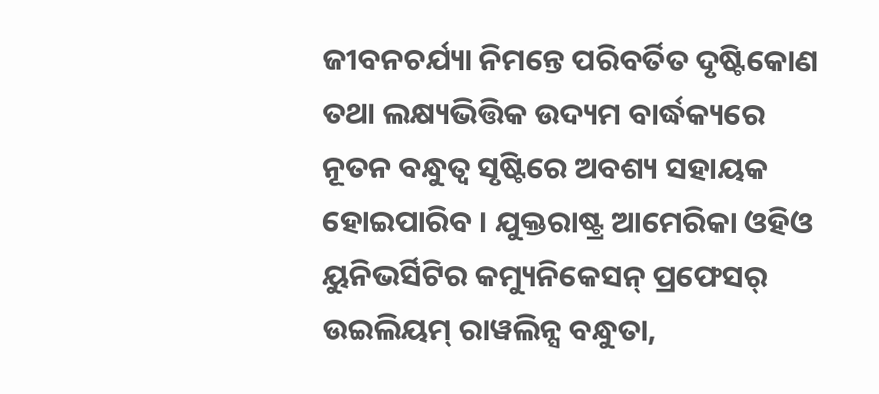ଜୀବନଚର୍ଯ୍ୟା ନିମନ୍ତେ ପରିବର୍ତିତ ଦୃଷ୍ଟିକୋଣ ତଥା ଲକ୍ଷ୍ୟଭିତ୍ତିକ ଉଦ୍ୟମ ବାର୍ଦ୍ଧକ୍ୟରେ ନୂତନ ବନ୍ଧୁତ୍ୱ ସୃଷ୍ଟିରେ ଅବଶ୍ୟ ସହାୟକ ହୋଇପାରିବ । ଯୁକ୍ତରାଷ୍ଟ୍ର ଆମେରିକା ଓହିଓ ୟୁନିଭର୍ସିଟିର କମ୍ୟୁନିକେସନ୍ ପ୍ରଫେସର୍ ଉଇଲିୟମ୍ ରାୱଲିନ୍ସ ବନ୍ଧୁତା,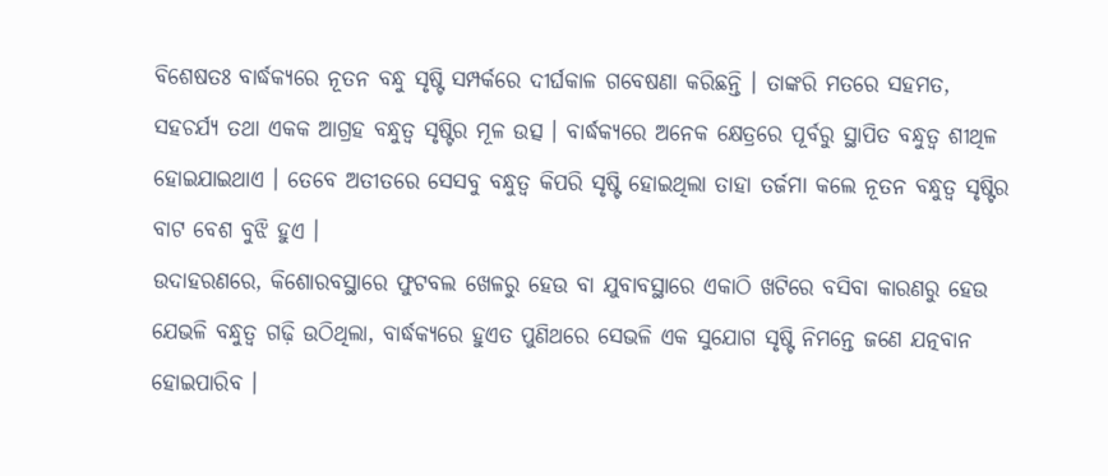ବିଶେଷତଃ ବାର୍ଦ୍ଧକ୍ୟରେ ନୂତନ ବନ୍ଧୁ ସୃଷ୍ଟି ସମ୍ପର୍କରେ ଦୀର୍ଘକାଳ ଗବେଷଣା କରିଛନ୍ତି । ତାଙ୍କରି ମତରେ ସହମତ, ସହଚର୍ଯ୍ୟ ତଥା ଏକକ ଆଗ୍ରହ ବନ୍ଧୁତ୍ୱ ସୃଷ୍ଟିର ମୂଳ ଉତ୍ସ । ବାର୍ଦ୍ଧକ୍ୟରେ ଅନେକ କ୍ଷେତ୍ରରେ ପୂର୍ବରୁ ସ୍ଥାପିତ ବନ୍ଧୁତ୍ୱ ଶୀଥିଳ ହୋଇଯାଇଥାଏ । ତେବେ ଅତୀତରେ ସେସବୁ ବନ୍ଧୁତ୍ୱ କିପରି ସୃଷ୍ଟି ହୋଇଥିଲା ତାହା ତର୍ଜମା କଲେ ନୂତନ ବନ୍ଧୁତ୍ୱ ସୃଷ୍ଟିର ବାଟ ବେଶ ବୁଝି ହୁଏ ।
ଉଦାହରଣରେ, କିଶୋରବସ୍ଥାରେ ଫୁଟବଲ ଖେଳରୁ ହେଉ ବା ଯୁବାବସ୍ଥାରେ ଏକାଠି ଖଟିରେ ବସିବା କାରଣରୁ ହେଉ ଯେଭଳି ବନ୍ଧୁତ୍ୱ ଗଢ଼ି ଉଠିଥିଲା, ବାର୍ଦ୍ଧକ୍ୟରେ ହୁଏତ ପୁଣିଥରେ ସେଭଳି ଏକ ସୁଯୋଗ ସୃଷ୍ଟି ନିମନ୍ତେ ଜଣେ ଯତ୍ନବାନ ହୋଇପାରିବ ।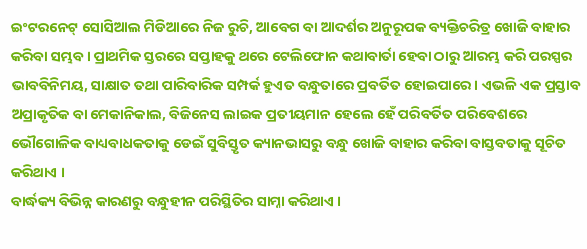ଇଂଟରନେଟ୍ ସୋସିଆଲ ମିଡିଆରେ ନିଜ ରୁଚି, ଆବେଗ ବା ଆଦର୍ଶର ଅନୁରୂପକ ବ୍ୟକ୍ତିଚରିତ୍ର ଖୋଜି ବାହାର କରିବା ସମ୍ଭବ । ପ୍ରାଥମିକ ସ୍ତରରେ ସପ୍ତାହକୁ ଥରେ ଟେଲିଫୋନ କଥାବାର୍ତା ହେବା ଠାରୁ ଆରମ୍ଭ କରି ପରସ୍ପର ଭାବବିନିମୟ, ସାକ୍ଷାତ ତଥା ପାରିବାରିକ ସମ୍ପର୍କ ହୁଏତ ବନ୍ଧୁତାରେ ପ୍ରବର୍ତିତ ହୋଇପାରେ । ଏଭଳି ଏକ ପ୍ରସ୍ତାବ ଅପ୍ରାକୃତିକ ବା ମେକାନିକାଲ, ବିଜିନେସ ଲାଇକ ପ୍ରତୀୟମାନ ହେଲେ ହେଁ ପରିବର୍ତିତ ପରିବେଶରେ ଭୌଗୋଳିକ ବାଧ୍ୟବାଧକତାକୁ ଡେଇଁ ସୁବିସ୍ତୃତ କ୍ୟାନଭାସରୁ ବନ୍ଧୁ ଖୋଜି ବାହାର କରିବା ବାସ୍ତବତାକୁ ସୂଚିତ କରିଥାଏ ।
ବାର୍ଦ୍ଧକ୍ୟ ବିଭିନ୍ନ କାରଣରୁ ବନ୍ଧୁହୀନ ପରିସ୍ଥିତିର ସାମ୍ନା କରିଥାଏ ।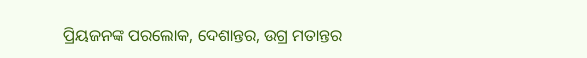ପ୍ରିୟଜନଙ୍କ ପରଲୋକ, ଦେଶାନ୍ତର, ଉଗ୍ର ମତାନ୍ତର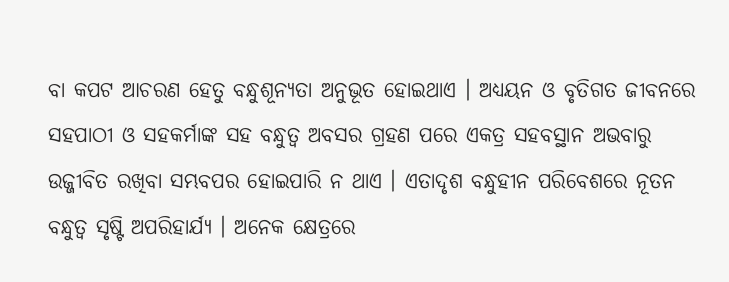ବା କପଟ ଆଚରଣ ହେତୁ ବନ୍ଧୁଶୂନ୍ୟତା ଅନୁଭୂତ ହୋଇଥାଏ । ଅଧ୍ୟୟନ ଓ ବୃତିଗତ ଜୀବନରେ ସହପାଠୀ ଓ ସହକର୍ମାଙ୍କ ସହ ବନ୍ଧୁତ୍ୱ ଅବସର ଗ୍ରହଣ ପରେ ଏକତ୍ର ସହବସ୍ଥାନ ଅଭବାରୁ ଉଜ୍ଜୀବିତ ରଖିବା ସମ୍ଭବପର ହୋଇପାରି ନ ଥାଏ । ଏତାଦୃଶ ବନ୍ଧୁହୀନ ପରିବେଶରେ ନୂତନ ବନ୍ଧୁତ୍ୱ ସୃଷ୍ଟି ଅପରିହାର୍ଯ୍ୟ । ଅନେକ କ୍ଷେତ୍ରରେ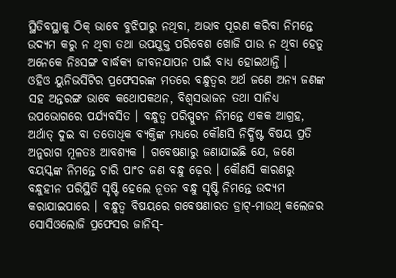ସ୍ଥିତିବସ୍ଥାକୁ ଠିକ୍ ଭାବେ ବୁଝିପାରୁ ନଥିବା, ଅଭାବ ପୂରଣ କରିବା ନିମନ୍ତେ ଉଦ୍ୟମ କରୁ ନ ଥିବା ତଥା ଉପଯୁକ୍ତ ପରିବେଶ ଖୋଜି ପାଉ ନ ଥିବା ହେତୁ ଅନେକେ ନିଃସଙ୍ଗ ବାର୍ଦ୍ଧକ୍ୟ ଜୀବନଯାପନ ପାଇଁ ବାଧ୍ୟ ହୋଇଥାନ୍ତି ।
ଓହିଓ ୟୁନିଭର୍ସିଟିର ପ୍ରଫେସରଙ୍କ ମତରେ ବନ୍ଧୁତ୍ୱର ଅର୍ଥ ଜଣେ ଅନ୍ୟ ଜଣଙ୍କ ସହ ଅନ୍ତରଙ୍ଗ ଭାବେ କଥୋପକଥନ, ବିଶ୍ୱସଭାଜନ ତଥା ସାନିଧ୍ୟ ଉପଭୋଗରେ ପର୍ଯ୍ୟବସିତ । ବନ୍ଧୁତ୍ୱ ପରିସ୍ପୁଟନ ନିମନ୍ତେ ଏକକ ଆଗ୍ରହ, ଅର୍ଥାତ୍ ଦୁଇ ବା ତତୋଧିକ ବ୍ୟକ୍ତିଙ୍କ ମଧ୍ୟରେ କୌଣସି ନିର୍ଦ୍ଧିଷ୍ଟ ବିଷୟ ପ୍ରତି ଅନୁରାଗ ମୂଳତଃ ଆବଶ୍ୟକ । ଗବେଷଣାରୁ ଜଣାଯାଇଛି ଯେ, ଜଣେ ବୟସ୍କଙ୍କ ନିମନ୍ତେ ଚାରି ପାଂଚ ଜଣ ବନ୍ଧୁ ଢ଼େର । କୌଣସି କାରଣରୁ ବନ୍ଧୁହୀନ ପରିସ୍ଥିତି ସୃଷ୍ଟି ହେଲେ ନୂତନ ବନ୍ଧୁ ସୃଷ୍ଟି ନିମନ୍ତେ ଉଦ୍ୟମ କରାଯାଇପାରେ । ବନ୍ଧୁତ୍ୱ ବିଷୟରେ ଗବେଷଣାରତ ଡ୍ରାଟ୍-ମାଉଥ୍ କଲେଜର ସୋସିଓଲୋଜି ପ୍ରଫେସର ଜାନିସ୍-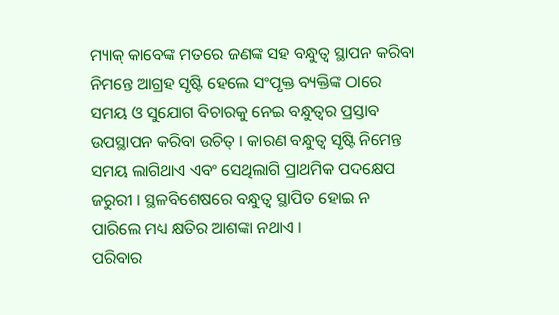ମ୍ୟାକ୍ କାବେଙ୍କ ମତରେ ଜଣଙ୍କ ସହ ବନ୍ଧୁତ୍ୱ ସ୍ଥାପନ କରିବା ନିମନ୍ତେ ଆଗ୍ରହ ସୃଷ୍ଟି ହେଲେ ସଂପୃକ୍ତ ବ୍ୟକ୍ତିଙ୍କ ଠାରେ ସମୟ ଓ ସୁଯୋଗ ବିଚାରକୁ ନେଇ ବନ୍ଧୁତ୍ୱର ପ୍ରସ୍ତାବ ଉପସ୍ଥାପନ କରିବା ଉଚିତ୍ । କାରଣ ବନ୍ଧୁତ୍ୱ ସୃଷ୍ଟି ନିମେନ୍ତ ସମୟ ଲାଗିଥାଏ ଏବଂ ସେଥିଲାଗି ପ୍ରାଥମିକ ପଦକ୍ଷେପ ଜରୁରୀ । ସ୍ଥଳବିଶେଷରେ ବନ୍ଧୁତ୍ୱ ସ୍ଥାପିତ ହୋଇ ନ ପାରିଲେ ମଧ୍ୟ କ୍ଷତିର ଆଶଙ୍କା ନଥାଏ ।
ପରିବାର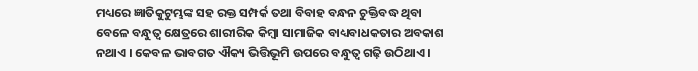ମଧ୍ୟରେ ଜ୍ଞାତିକୁଟୁମ୍ଭଙ୍କ ସହ ରକ୍ତ ସମ୍ପର୍କ ତଥା ବିବାହ ବନ୍ଧନ ଚୁକ୍ତିବଦ୍ଧ ଥିବା ବେଳେ ବନ୍ଧୁତ୍ୱ କ୍ଷେତ୍ରରେ ଶାରୀରିକ କିମ୍ବା ସାମାଜିକ ବାଧ୍ୟବାଧକତାର ଅବକାଶ ନଥାଏ । କେବଳ ଭାବଗତ ଐକ୍ୟ ଭିତ୍ତିଭୂମି ଉପରେ ବନ୍ଧୁତ୍ୱ ଗଢ଼ି ଉଠିଥାଏ ।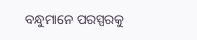ବନ୍ଧୁମାନେ ପରସ୍ପରକୁ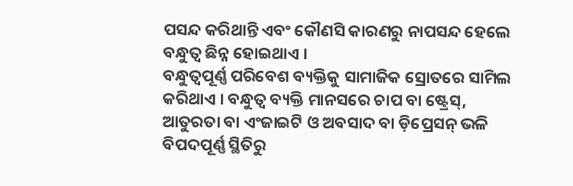ପସନ୍ଦ କରିଥାନ୍ତି ଏବଂ କୌଣସି କାରଣରୁ ନାପସନ୍ଦ ହେଲେ ବନ୍ଧୁତ୍ୱ ଛିନ୍ନ ହୋଇଥାଏ ।
ବନ୍ଧୁତ୍ୱପୂର୍ଣ୍ଣ ପରିବେଶ ବ୍ୟକ୍ତିକୁ ସାମାଜିକ ସ୍ରୋତରେ ସାମିଲ କରିଥାଏ । ବନ୍ଧୁତ୍ୱ ବ୍ୟକ୍ତି ମାନସରେ ଚାପ ବା ଷ୍ଟ୍ରେସ୍, ଆତୁରତା ବା ଏଂଜାଇଟି ଓ ଅବସାଦ ବା ଡ଼ିପ୍ରେସନ୍ ଭଳି ବିପଦପୂର୍ଣ୍ଣ ସ୍ଥିତିରୁ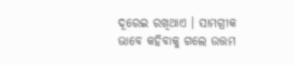ଦୂରେଇ ରଖିଥାଏ । ସାମଗ୍ରୀକ ଭାବେ କହିବାକୁ ଗଲେ ଉତ୍ତମ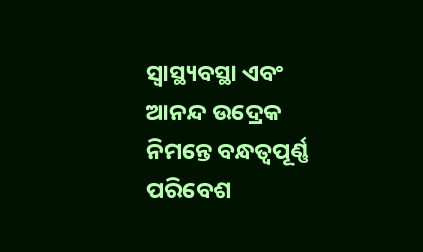ସ୍ୱାସ୍ଥ୍ୟବସ୍ଥା ଏବଂ ଆନନ୍ଦ ଉଦ୍ରେକ ନିମନ୍ତେ ବନ୍ଧତ୍ୱପୂର୍ଣ୍ଣ ପରିବେଶ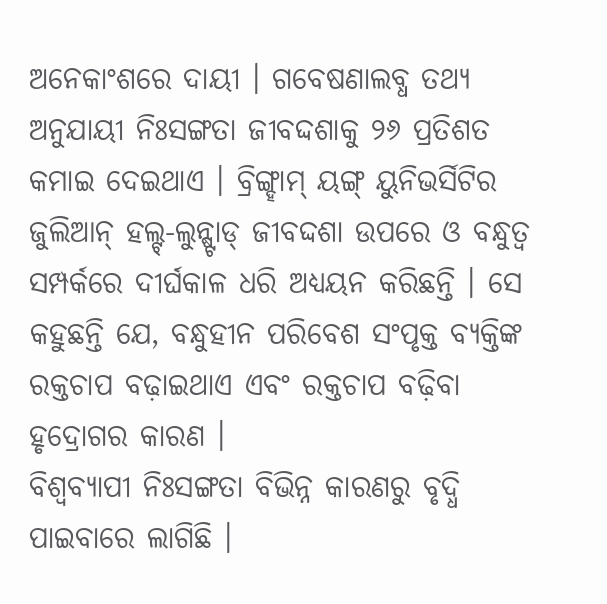ଅନେକାଂଶରେ ଦାୟୀ । ଗବେଷଣାଲବ୍ଧ ତଥ୍ୟ ଅନୁଯାୟୀ ନିଃସଙ୍ଗତା ଜୀବଦ୍ଦଶାକୁ ୨୬ ପ୍ରତିଶତ କମାଇ ଦେଇଥାଏ । ବ୍ରିଙ୍ଗ୍ହାମ୍ ୟଙ୍ଗ୍ ୟୁନିଭର୍ସିଟିର ଜୁଲିଆନ୍ ହଲ୍ଟ୍-ଲୁନ୍ଷ୍ଟାଡ୍ ଜୀବଦ୍ଦଶା ଉପରେ ଓ ବନ୍ଧୁତ୍ୱ ସମ୍ପର୍କରେ ଦୀର୍ଘକାଳ ଧରି ଅଧ୍ୟୟନ କରିଛନ୍ତି । ସେ କହୁଛନ୍ତି ଯେ, ବନ୍ଧୁହୀନ ପରିବେଶ ସଂପୃକ୍ତ ବ୍ୟକ୍ତିଙ୍କ ରକ୍ତଚାପ ବଢ଼ାଇଥାଏ ଏବଂ ରକ୍ତଚାପ ବଢ଼ିବା ହୃଦ୍ରୋଗର କାରଣ ।
ବିଶ୍ୱବ୍ୟାପୀ ନିଃସଙ୍ଗତା ବିଭିନ୍ନ କାରଣରୁ ବୃଦ୍ଧି ପାଇବାରେ ଲାଗିଛି ।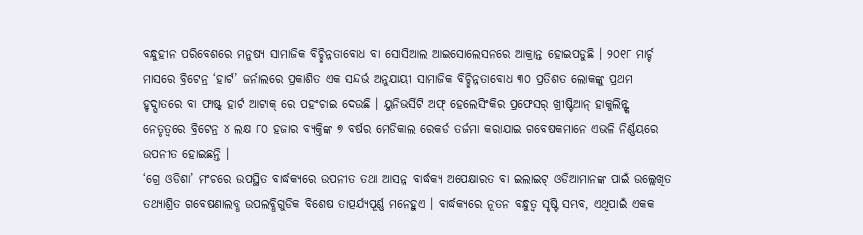ବନ୍ଧୁହୀନ ପରିବେଶରେ ମନୁଷ୍ୟ ସାମାଜିକ ବିଚ୍ଛିନ୍ନତାବୋଧ ବା ସୋସିଆଲ ଆଇସୋଲେସନରେ ଆକ୍ରାନ୍ତ ହୋଇପଡୁଛି । ୨୦୧୮ ମାର୍ଚ୍ଚ ମାସରେ ବ୍ରିଟେନ୍ର ‘ହାର୍ଟ’ ଜର୍ନାଲରେ ପ୍ରକାଶିତ ଏକ ସନ୍ଦର୍ଭ ଅନୁଯାୟୀ ସାମାଜିକ ବିଚ୍ଛିନ୍ନତାବୋଧ ୩୦ ପ୍ରତିଶତ ଲୋକଙ୍କୁ ପ୍ରଥମ ହୃଦ୍ଘାତରେ ବା ଫାଷ୍ଟ୍ ହାର୍ଟ ଆଟାକ୍ ରେ ପହଂଚାଇ ଦେଉଛି । ୟୁନିଭର୍ସିଟି ଅଫ୍ ହେଲେସିଂକିର ପ୍ରଫେସର୍ ଖ୍ରୀଷ୍ଟିଆନ୍ ହାକୁଲିନ୍ଙ୍କ ନେତୃତ୍ୱରେ ବ୍ରିଟେନ୍ର ୪ ଲକ୍ଷ ୮୦ ହଜାର ବ୍ୟକ୍ତିଙ୍କ ୭ ବର୍ଷର ମେଡିକାଲ ରେକର୍ଡ ତର୍ଜମା କରାଯାଇ ଗବେଷକମାନେ ଏଭଳି ନିର୍ଣ୍ଣୟରେ ଉପନୀତ ହୋଇଛନ୍ତି ।
‘ଗ୍ରେ ଓଡିଶା’ ମଂଚରେ ଉପସ୍ଥିତ ବାର୍ଦ୍ଧକ୍ୟରେ ଉପନୀତ ତଥା ଆସନ୍ନ ବାର୍ଦ୍ଧକ୍ୟ ଅପେକ୍ଷାରତ ବା ଇଲାଇଟ୍ ଓଡିଆମାନଙ୍କ ପାଇଁ ଉଲ୍ଲେଖିତ ତଥ୍ୟାଶ୍ରିତ ଗବେଷଣାଲବ୍ଧ ଉପଲବ୍ଧିଗୁଡିକ ବିଶେଷ ତାତ୍ପର୍ଯ୍ୟପୂର୍ଣ୍ଣ ମନେହୁଏ । ବାର୍ଦ୍ଧକ୍ୟରେ ନୂତନ ବନ୍ଧୁତ୍ୱ ସୃଷ୍ଟି ସମ୍ଭବ, ଏଥିପାଇଁ ଏକକ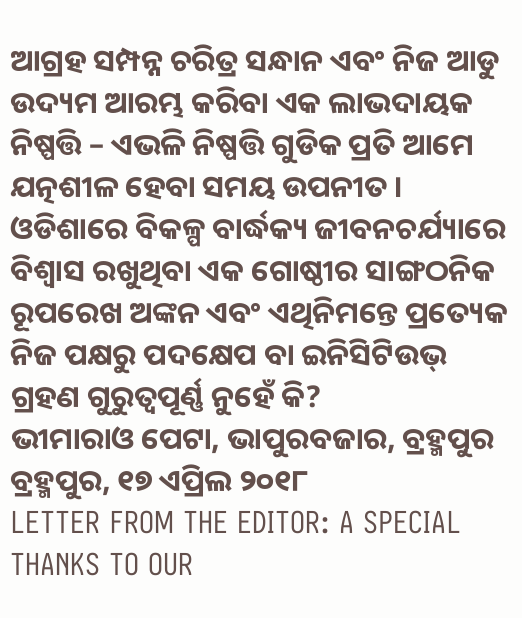ଆଗ୍ରହ ସମ୍ପନ୍ନ ଚରିତ୍ର ସନ୍ଧାନ ଏବଂ ନିଜ ଆଡୁ ଉଦ୍ୟମ ଆରମ୍ଭ କରିବା ଏକ ଲାଭଦାୟକ ନିଷ୍ପତ୍ତି – ଏଭଳି ନିଷ୍ପତ୍ତି ଗୁଡିକ ପ୍ରତି ଆମେ ଯତ୍ନଶୀଳ ହେବା ସମୟ ଉପନୀତ । ଓଡିଶାରେ ବିକଳ୍ପ ବାର୍ଦ୍ଧକ୍ୟ ଜୀବନଚର୍ଯ୍ୟାରେ ବିଶ୍ୱାସ ରଖୁଥିବା ଏକ ଗୋଷ୍ଠୀର ସାଙ୍ଗଠନିକ ରୂପରେଖ ଅଙ୍କନ ଏବଂ ଏଥିନିମନ୍ତେ ପ୍ରତ୍ୟେକ ନିଜ ପକ୍ଷରୁ ପଦକ୍ଷେପ ବା ଇନିସିଟିଉଭ୍ ଗ୍ରହଣ ଗୁରୁତ୍ୱପୂର୍ଣ୍ଣ ନୁହେଁ କି?
ଭୀମାରାଓ ପେଟା, ଭାପୁରବଜାର, ବ୍ରହ୍ମପୁର
ବ୍ରହ୍ମପୁର, ୧୭ ଏପ୍ରିଲ ୨୦୧୮
LETTER FROM THE EDITOR: A SPECIAL THANKS TO OUR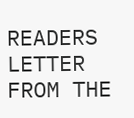READERS
LETTER FROM THE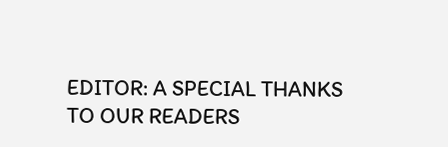EDITOR: A SPECIAL THANKS TO OUR READERS